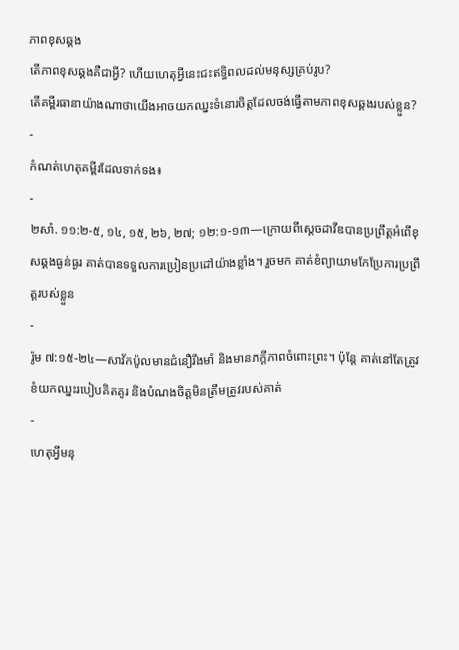ភាពខុសឆ្គង
តើភាពខុសឆ្គងគឺជាអ្វី? ហើយហេតុអ្វីនេះជះឥទ្ធិពលដល់មនុស្សគ្រប់រូប?
តើគម្ពីរធានាយ៉ាងណាថាយើងអាចយកឈ្នះទំនោរចិត្តដែលចង់ធ្វើតាមភាពខុសឆ្គងរបស់ខ្លួន?
-
កំណត់ហេតុគម្ពីរដែលទាក់ទង៖
-
២សាំ. ១១:២-៥, ១៤, ១៥, ២៦, ២៧; ១២:១-១៣—ក្រោយពីស្ដេចដាវីឌបានប្រព្រឹត្តអំពើខុសឆ្គងធ្ងន់ធ្ងរ គាត់បានទទួលការប្រៀនប្រដៅយ៉ាងខ្លាំង។ រួចមក គាត់ខំព្យាយាមកែប្រែការប្រព្រឹត្តរបស់ខ្លួន
-
រ៉ូម ៧:១៥-២៤—សាវ័កប៉ូលមានជំនឿរឹងមាំ និងមានភក្ដីភាពចំពោះព្រះ។ ប៉ុន្តែ គាត់នៅតែត្រូវខំយកឈ្នះរបៀបគិតគូរ និងបំណងចិត្តមិនត្រឹមត្រូវរបស់គាត់
-
ហេតុអ្វីមនុ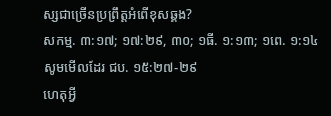ស្សជាច្រើនប្រព្រឹត្តអំពើខុសឆ្គង?
សកម្ម. ៣:១៧; ១៧:២៩, ៣០; ១ធី. ១:១៣; ១ពេ. ១:១៤
សូមមើលដែរ ជប. ១៥:២៧-២៩
ហេតុអ្វី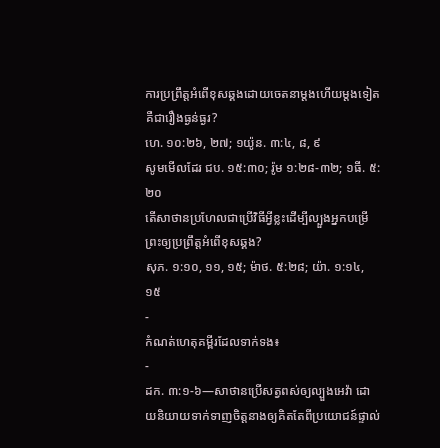ការប្រព្រឹត្តអំពើខុសឆ្គងដោយចេតនាម្ដងហើយម្ដងទៀតគឺជារឿងធ្ងន់ធ្ងរ?
ហេ. ១០:២៦, ២៧; ១យ៉ូន. ៣:៤, ៨, ៩
សូមមើលដែរ ជប. ១៥:៣០; រ៉ូម ១:២៨-៣២; ១ធី. ៥:២០
តើសាថានប្រហែលជាប្រើវិធីអ្វីខ្លះដើម្បីល្បួងអ្នកបម្រើព្រះឲ្យប្រព្រឹត្តអំពើខុសឆ្គង?
សុភ. ១:១០, ១១, ១៥; ម៉ាថ. ៥:២៨; យ៉ា. ១:១៤, ១៥
-
កំណត់ហេតុគម្ពីរដែលទាក់ទង៖
-
ដក. ៣:១-៦—សាថានប្រើសត្វពស់ឲ្យល្បួងអេវ៉ា ដោយនិយាយទាក់ទាញចិត្តនាងឲ្យគិតតែពីប្រយោជន៍ផ្ទាល់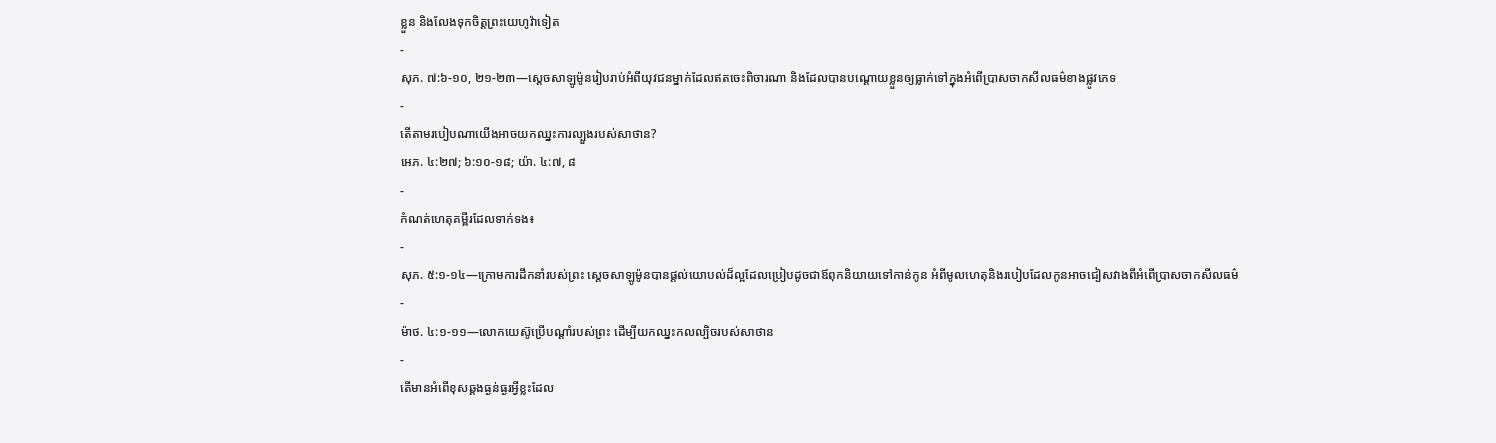ខ្លួន និងលែងទុកចិត្តព្រះយេហូវ៉ាទៀត
-
សុភ. ៧:៦-១០, ២១-២៣—ស្ដេចសាឡូម៉ូនរៀបរាប់អំពីយុវជនម្នាក់ដែលឥតចេះពិចារណា និងដែលបានបណ្ដោយខ្លួនឲ្យធ្លាក់ទៅក្នុងអំពើប្រាសចាកសីលធម៌ខាងផ្លូវភេទ
-
តើតាមរបៀបណាយើងអាចយកឈ្នះការល្បួងរបស់សាថាន?
អេភ. ៤:២៧; ៦:១០-១៨; យ៉ា. ៤:៧, ៨
-
កំណត់ហេតុគម្ពីរដែលទាក់ទង៖
-
សុភ. ៥:១-១៤—ក្រោមការដឹកនាំរបស់ព្រះ ស្ដេចសាឡូម៉ូនបានផ្ដល់យោបល់ដ៏ល្អដែលប្រៀបដូចជាឪពុកនិយាយទៅកាន់កូន អំពីមូលហេតុនិងរបៀបដែលកូនអាចជៀសវាងពីអំពើប្រាសចាកសីលធម៌
-
ម៉ាថ. ៤:១-១១—លោកយេស៊ូប្រើបណ្ដាំរបស់ព្រះ ដើម្បីយកឈ្នះកលល្បិចរបស់សាថាន
-
តើមានអំពើខុសឆ្គងធ្ងន់ធ្ងរអ្វីខ្លះដែល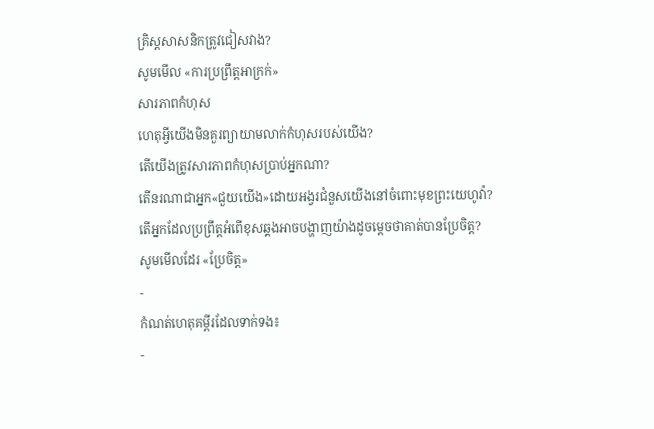គ្រិស្តសាសនិកត្រូវជៀសវាង?
សូមមើល «ការប្រព្រឹត្តអាក្រក់»
សារភាពកំហុស
ហេតុអ្វីយើងមិនគួរព្យាយាមលាក់កំហុសរបស់យើង?
តើយើងត្រូវសារភាពកំហុសប្រាប់អ្នកណា?
តើនរណាជាអ្នក«ជួយយើង»ដោយអង្វរជំនួសយើងនៅចំពោះមុខព្រះយេហូវ៉ា?
តើអ្នកដែលប្រព្រឹត្តអំពើខុសឆ្គងអាចបង្ហាញយ៉ាងដូចម្ដេចថាគាត់បានប្រែចិត្ត?
សូមមើលដែរ «ប្រែចិត្ត»
-
កំណត់ហេតុគម្ពីរដែលទាក់ទង៖
-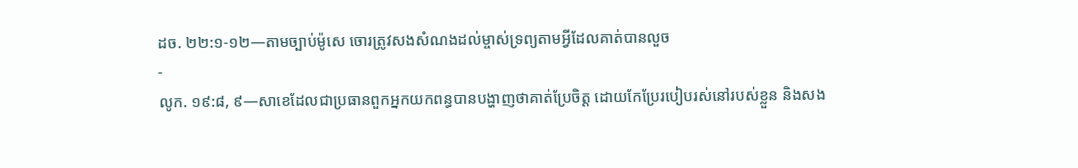ដច. ២២:១-១២—តាមច្បាប់ម៉ូសេ ចោរត្រូវសងសំណងដល់ម្ចាស់ទ្រព្យតាមអ្វីដែលគាត់បានលួច
-
លូក. ១៩:៨, ៩—សាខេដែលជាប្រធានពួកអ្នកយកពន្ធបានបង្ហាញថាគាត់ប្រែចិត្ត ដោយកែប្រែរបៀបរស់នៅរបស់ខ្លួន និងសង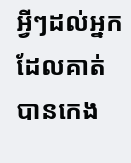អ្វីៗដល់អ្នកដែលគាត់បានកេង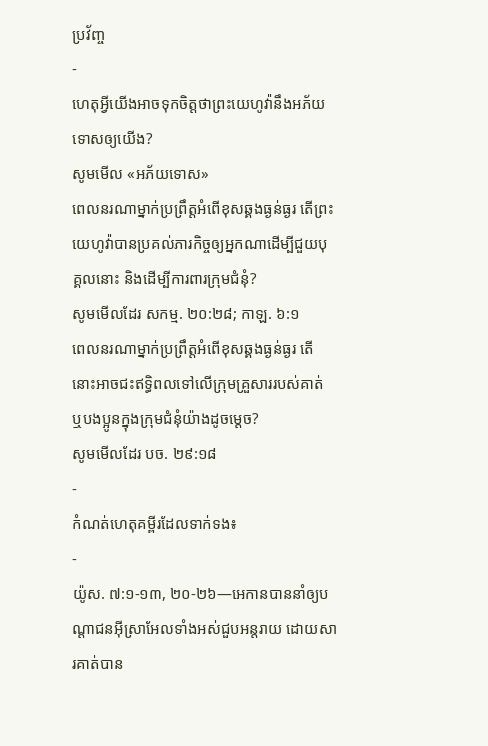ប្រវ័ញ្ច
-
ហេតុអ្វីយើងអាចទុកចិត្តថាព្រះយេហូវ៉ានឹងអភ័យទោសឲ្យយើង?
សូមមើល «អភ័យទោស»
ពេលនរណាម្នាក់ប្រព្រឹត្តអំពើខុសឆ្គងធ្ងន់ធ្ងរ តើព្រះយេហូវ៉ាបានប្រគល់ភារកិច្ចឲ្យអ្នកណាដើម្បីជួយបុគ្គលនោះ និងដើម្បីការពារក្រុមជំនុំ?
សូមមើលដែរ សកម្ម. ២០:២៨; កាឡ. ៦:១
ពេលនរណាម្នាក់ប្រព្រឹត្តអំពើខុសឆ្គងធ្ងន់ធ្ងរ តើនោះអាចជះឥទ្ធិពលទៅលើក្រុមគ្រួសាររបស់គាត់ ឬបងប្អូនក្នុងក្រុមជំនុំយ៉ាងដូចម្ដេច?
សូមមើលដែរ បច. ២៩:១៨
-
កំណត់ហេតុគម្ពីរដែលទាក់ទង៖
-
យ៉ូស. ៧:១-១៣, ២០-២៦—អេកានបាននាំឲ្យបណ្ដាជនអ៊ីស្រាអែលទាំងអស់ជួបអន្តរាយ ដោយសារគាត់បាន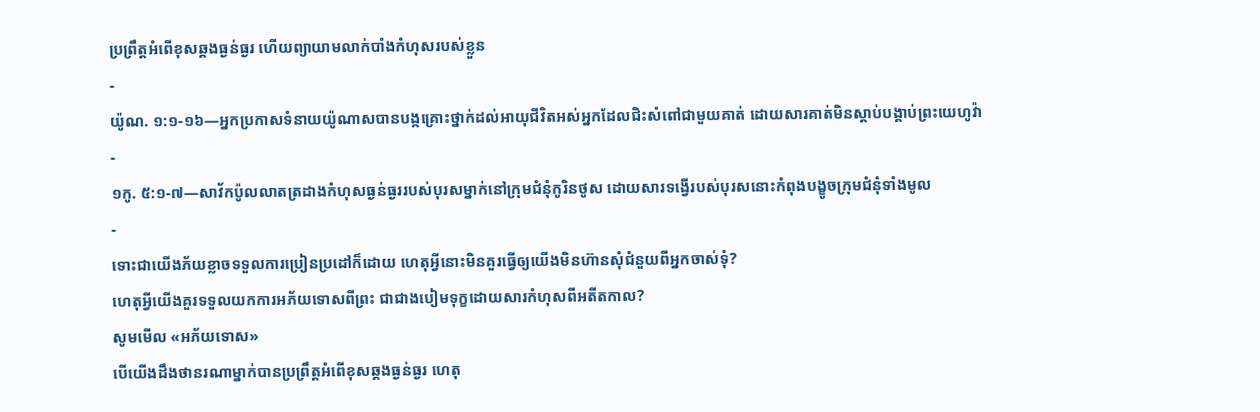ប្រព្រឹត្តអំពើខុសឆ្គងធ្ងន់ធ្ងរ ហើយព្យាយាមលាក់បាំងកំហុសរបស់ខ្លួន
-
យ៉ូណ. ១:១-១៦—អ្នកប្រកាសទំនាយយ៉ូណាសបានបង្កគ្រោះថ្នាក់ដល់អាយុជីវិតអស់អ្នកដែលជិះសំពៅជាមួយគាត់ ដោយសារគាត់មិនស្ដាប់បង្គាប់ព្រះយេហូវ៉ា
-
១កូ. ៥:១-៧—សាវ័កប៉ូលលាតត្រដាងកំហុសធ្ងន់ធ្ងររបស់បុរសម្នាក់នៅក្រុមជំនុំកូរិនថូស ដោយសារទង្វើរបស់បុរសនោះកំពុងបង្ខូចក្រុមជំនុំទាំងមូល
-
ទោះជាយើងភ័យខ្លាចទទួលការប្រៀនប្រដៅក៏ដោយ ហេតុអ្វីនោះមិនគួរធ្វើឲ្យយើងមិនហ៊ានសុំជំនួយពីអ្នកចាស់ទុំ?
ហេតុអ្វីយើងគួរទទួលយកការអភ័យទោសពីព្រះ ជាជាងបៀមទុក្ខដោយសារកំហុសពីអតីតកាល?
សូមមើល «អភ័យទោស»
បើយើងដឹងថានរណាម្នាក់បានប្រព្រឹត្តអំពើខុសឆ្គងធ្ងន់ធ្ងរ ហេតុ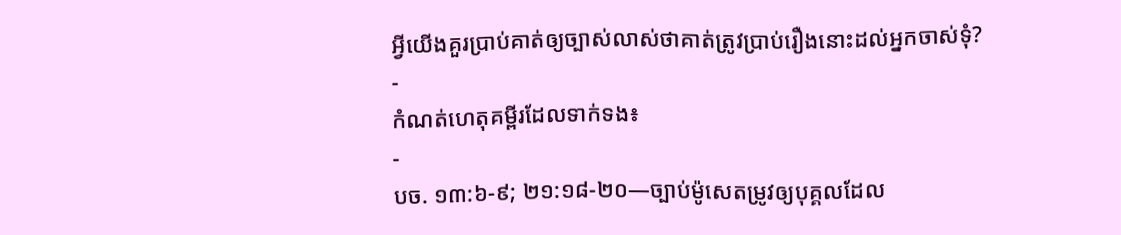អ្វីយើងគួរប្រាប់គាត់ឲ្យច្បាស់លាស់ថាគាត់ត្រូវប្រាប់រឿងនោះដល់អ្នកចាស់ទុំ?
-
កំណត់ហេតុគម្ពីរដែលទាក់ទង៖
-
បច. ១៣:៦-៩; ២១:១៨-២០—ច្បាប់ម៉ូសេតម្រូវឲ្យបុគ្គលដែល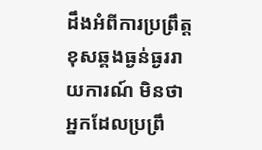ដឹងអំពីការប្រព្រឹត្តខុសឆ្គងធ្ងន់ធ្ងររាយការណ៍ មិនថាអ្នកដែលប្រព្រឹ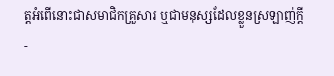ត្តអំពើនោះជាសមាជិកគ្រួសារ ឬជាមនុស្សដែលខ្លួនស្រឡាញ់ក្ដី
-